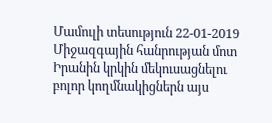Մամուլի տեսություն 22-01-2019
Միջազգային հանրության մոտ Իրանին կրկին մեկուսացնելու բոլոր կողմնակիցներն այս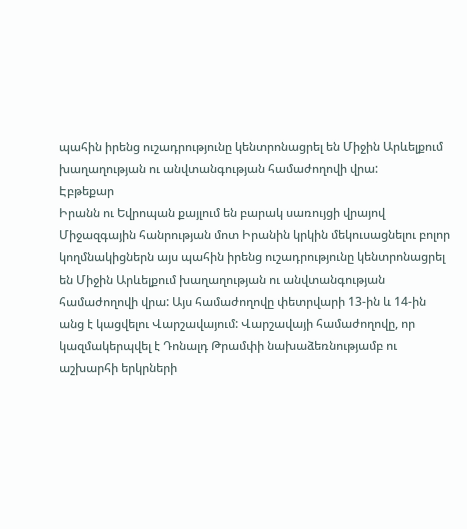պահին իրենց ուշադրությունը կենտրոնացրել են Միջին Արևելքում խաղաղության ու անվտանգության համաժողովի վրա:
Էբթեքար
Իրանն ու Եվրոպան քայլում են բարակ սառույցի վրայով
Միջազգային հանրության մոտ Իրանին կրկին մեկուսացնելու բոլոր կողմնակիցներն այս պահին իրենց ուշադրությունը կենտրոնացրել են Միջին Արևելքում խաղաղության ու անվտանգության համաժողովի վրա: Այս համաժողովը փետրվարի 13-ին և 14-ին անց է կացվելու Վարշավայում: Վարշավայի համաժողովը, որ կազմակերպվել է Դոնալդ Թրամփի նախաձեռնությամբ ու աշխարհի երկրների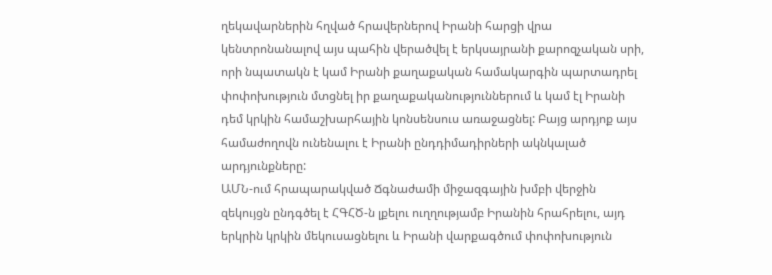ղեկավարներին հղված հրավերներով Իրանի հարցի վրա կենտրոնանալով այս պահին վերածվել է երկսայրանի քարոզչական սրի, որի նպատակն է կամ Իրանի քաղաքական համակարգին պարտադրել փոփոխություն մտցնել իր քաղաքականություններում և կամ էլ Իրանի դեմ կրկին համաշխարհային կոնսենսուս առաջացնել: Բայց արդյոք այս համաժողովն ունենալու է Իրանի ընդդիմադիրների ակնկալած արդյունքները:
ԱՄՆ-ում հրապարակված Ճգնաժամի միջազգային խմբի վերջին զեկույցն ընդգծել է ՀԳՀԾ-ն լքելու ուղղությամբ Իրանին հրահրելու, այդ երկրին կրկին մեկուսացնելու և Իրանի վարքագծում փոփոխություն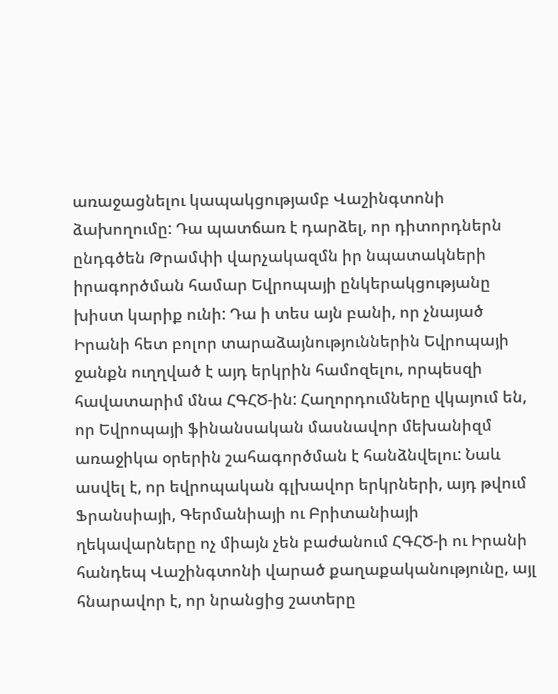առաջացնելու կապակցությամբ Վաշինգտոնի ձախողումը: Դա պատճառ է դարձել, որ դիտորդներն ընդգծեն Թրամփի վարչակազմն իր նպատակների իրագործման համար Եվրոպայի ընկերակցությանը խիստ կարիք ունի: Դա ի տես այն բանի, որ չնայած Իրանի հետ բոլոր տարաձայնություններին Եվրոպայի ջանքն ուղղված է այդ երկրին համոզելու, որպեսզի հավատարիմ մնա ՀԳՀԾ-ին: Հաղորդումները վկայում են, որ Եվրոպայի ֆինանսական մասնավոր մեխանիզմ առաջիկա օրերին շահագործման է հանձնվելու: Նաև ասվել է, որ եվրոպական գլխավոր երկրների, այդ թվում Ֆրանսիայի, Գերմանիայի ու Բրիտանիայի ղեկավարները ոչ միայն չեն բաժանում ՀԳՀԾ-ի ու Իրանի հանդեպ Վաշինգտոնի վարած քաղաքականությունը, այլ հնարավոր է, որ նրանցից շատերը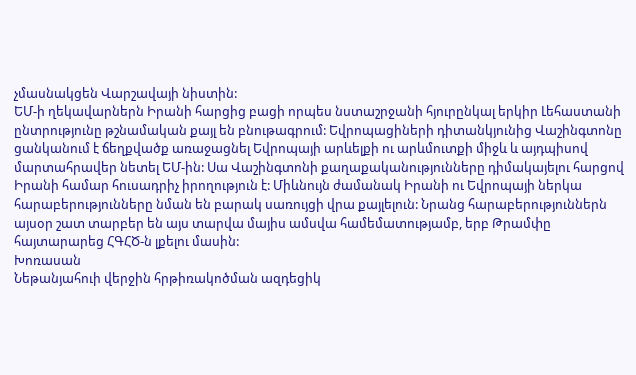չմասնակցեն Վարշավայի նիստին:
ԵՄ-ի ղեկավարներն Իրանի հարցից բացի որպես նստաշրջանի հյուրընկալ երկիր Լեհաստանի ընտրությունը թշնամական քայլ են բնութագրում: Եվրոպացիների դիտանկյունից Վաշինգտոնը ցանկանում է ճեղքվածք առաջացնել Եվրոպայի արևելքի ու արևմուտքի միջև և այդպիսով մարտահրավեր նետել ԵՄ-ին: Սա Վաշինգտոնի քաղաքականությունները դիմակայելու հարցով Իրանի համար հուսադրիչ իրողություն է: Միևնույն ժամանակ Իրանի ու Եվրոպայի ներկա հարաբերությունները նման են բարակ սառույցի վրա քայլելուն: Նրանց հարաբերություններն այսօր շատ տարբեր են այս տարվա մայիս ամսվա համեմատությամբ, երբ Թրամփը հայտարարեց ՀԳՀԾ-ն լքելու մասին:
Խոռասան
Նեթանյահուի վերջին հրթիռակոծման ազդեցիկ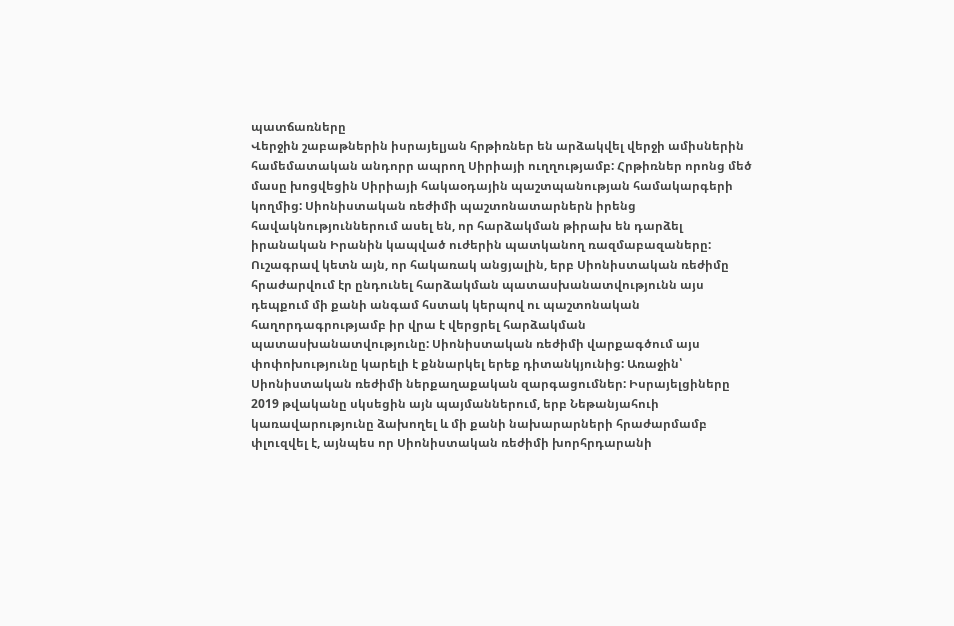պատճառները
Վերջին շաբաթներին իսրայելյան հրթիռներ են արձակվել վերջի ամիսներին համեմատական անդորր ապրող Սիրիայի ուղղությամբ: Հրթիռներ որոնց մեծ մասը խոցվեցին Սիրիայի հակաօդային պաշտպանության համակարգերի կողմից: Սիոնիստական ռեժիմի պաշտոնատարներն իրենց հավակնություններում ասել են, որ հարձակման թիրախ են դարձել իրանական Իրանին կապված ուժերին պատկանող ռազմաբազաները: Ուշագրավ կետն այն, որ հակառակ անցյալին, երբ Սիոնիստական ռեժիմը հրաժարվում էր ընդունել հարձակման պատասխանատվությունն այս դեպքում մի քանի անգամ հստակ կերպով ու պաշտոնական հաղորդագրությամբ իր վրա է վերցրել հարձակման պատասխանատվությունը: Սիոնիստական ռեժիմի վարքագծում այս փոփոխությունը կարելի է քննարկել երեք դիտանկյունից: Առաջին՝ Սիոնիստական ռեժիմի ներքաղաքական զարգացումներ: Իսրայելցիները 2019 թվականը սկսեցին այն պայմաններում, երբ Նեթանյահուի կառավարությունը ձախողել և մի քանի նախարարների հրաժարմամբ փլուզվել է, այնպես որ Սիոնիստական ռեժիմի խորհրդարանի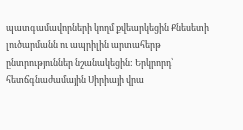պատգամավորների կողմ քվեարկեցին Քնեսետի լուծարմանն ու ապրիլին արտահերթ ընտրություններ նշանակեցին: Երկրորդ՝ հետճգնաժամային Սիրիայի վրա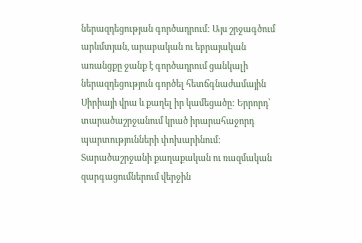ներազդեցության գործադրում: Այս շրջագծում արևմտյան, արաբական ու եբրայական առանցքը ջանք է գործադրում ցանկալի ներազդեցություն գործել հետճգնաժամային Սիրիայի վրա և քաղել իր կամեցածը: Երրորդ՝ տարածաշրջանում կրած իրարահաջորդ պարտությունների փոխարինում: Տարածաշրջանի քաղաքական ու ռազմական զարգացումներում վերջին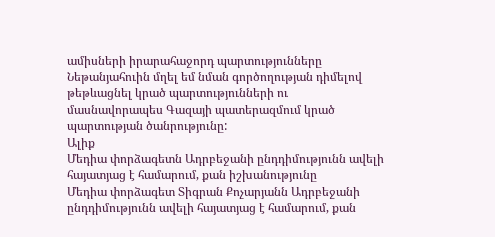ամիսների իրարահաջորդ պարտությունները Նեթանյահուին մղել եմ նման գործողության դիմելով թեթևացնել կրած պարտությունների ու մասնավորապես Գազայի պատերազմում կրած պարտության ծանրությունը:
Ալիք
Մեդիա փորձագետն Ադրբեջանի ընդդիմությունն ավելի հայատյաց է համարում, քան իշխանությունը
Մեդիա փորձագետ Տիգրան Քոչարյանն Ադրբեջանի ընդդիմությունն ավելի հայատյաց է համարում, քան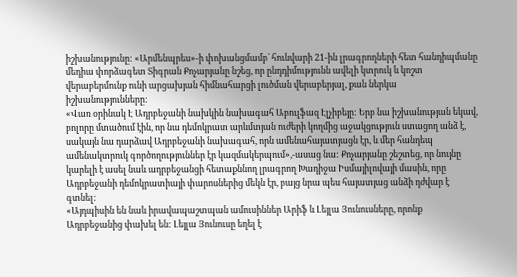իշխանությունը: «Արմենպրես»-ի փոխանցմամբ` հունվարի 21-ին լրագրողների հետ հանդիպմանը մեդիա փորձագետ Տիգրան Քոչարյանը նշեց, որ ընդդիմությունն ավելի կտրուկ և կոշտ վերաբերմունք ունի արցախյան հիմնահարցի լուծման վերաբերյալ, քան ներկա իշխանությունները:
«Վառ օրինակ Է Ադրբեջանի նախկին նախագահ Աբուլֆազ Էլչիբեյը: Երբ նա իշխանության եկավ, բոլորը մտածում էին, որ նա դեմոկրատ արևմտյան ուժերի կողմից աջակցություն ստացող անձ է, սակայն նա դարձավ Ադրբեջանի նախագահ, որն ամենահայատյացն էր, և մեր հանդեպ ամենակտրուկ գործողություններ էր կազմակերպում»,-ասաց նա: Քոչարյանը շեշտեց, որ նույնը կարելի է ասել նաև ադրբեջանցի հետաքննող լրագրող Խադիջա Իսմայիլովայի մասին, որը Ադրբեջանի դեմոկրատիայի փարոսներից մեկն էր, բայց նրա պես հայատյաց անձի դժվար է գտնել:
«Այդպիսին են նաև իրավապաշտպան ամուսիններ Արիֆ և Լեյլա Յունուսները, որոնք Ադրբեջանից փախել են: Լեյլա Յունուսը եղել է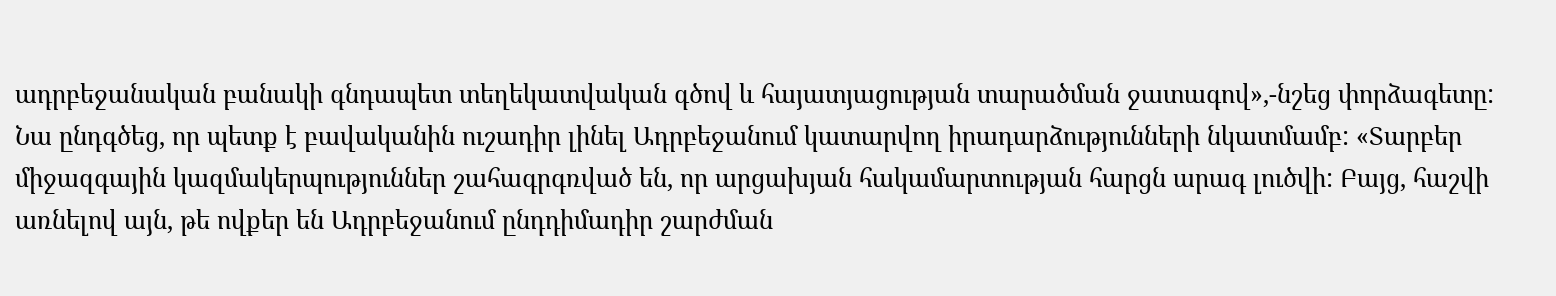ադրբեջանական բանակի գնդապետ տեղեկատվական գծով և հայատյացության տարածման ջատագով»,-նշեց փորձագետը:
Նա ընդգծեց, որ պետք է բավականին ուշադիր լինել Ադրբեջանում կատարվող իրադարձությունների նկատմամբ: «Տարբեր միջազգային կազմակերպություններ շահագրգռված են, որ արցախյան հակամարտության հարցն արագ լուծվի: Բայց, հաշվի առնելով այն, թե ովքեր են Ադրբեջանում ընդդիմադիր շարժման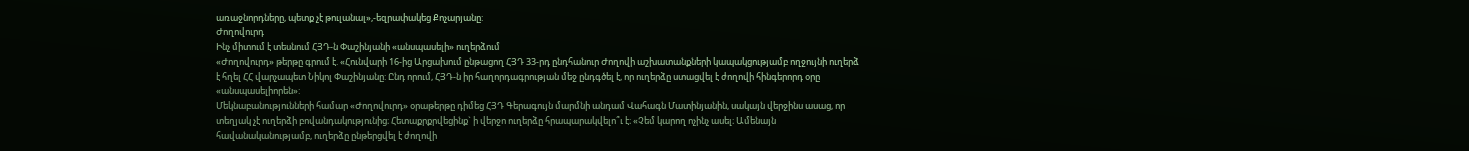առաջնորդները, պետք չէ թուլանալ»,-եզրափակեց Քոչարյանը:
Ժողովուրդ
Ինչ միտում է տեսնում ՀՅԴ-ն Փաշինյանի «անսպասելի» ուղերձում
«Ժողովուրդ» թերթը գրում է. «Հունվարի 16-ից Արցախում ընթացող ՀՅԴ 33-րդ ընդհանուր Ժողովի աշխատանքների կապակցությամբ ողջույնի ուղերձ է հղել ՀՀ վարչապետ Նիկոլ Փաշինյանը: Ընդ որում, ՀՅԴ-ն իր հաղորդագրության մեջ ընդգծել է, որ ուղերձը ստացվել է ժողովի հինգերորդ օրը «անսպասելիորեն»:
Մեկնաբանությունների համար «Ժողովուրդ» օրաթերթը դիմեց ՀՅԴ Գերագույն մարմնի անդամ Վահագն Մատինյանին, սակայն վերջինս ասաց, որ տեղյակ չէ ուղերձի բովանդակությունից։ Հետաքրքրվեցինք` ի վերջո ուղերձը հրապարակվելո՞ւ է։ «Չեմ կարող ոչինչ ասել։ Ամենայն հավանականությամբ, ուղերձը ընթերցվել է ժողովի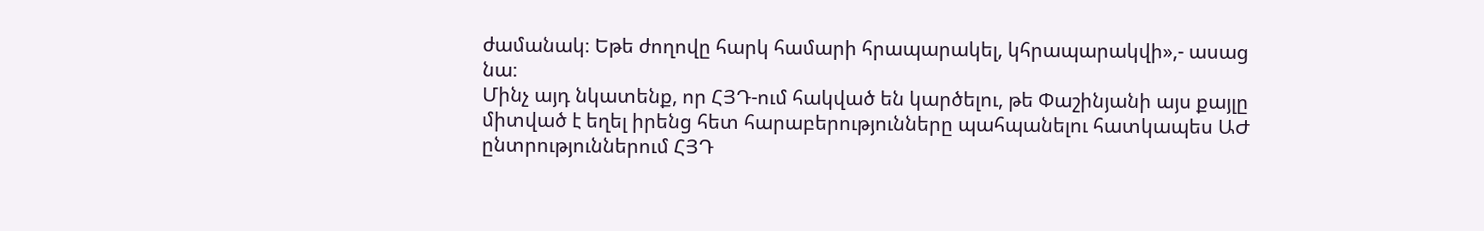ժամանակ։ Եթե ժողովը հարկ համարի հրապարակել, կհրապարակվի»,- ասաց նա։
Մինչ այդ նկատենք, որ ՀՅԴ-ում հակված են կարծելու, թե Փաշինյանի այս քայլը միտված է եղել իրենց հետ հարաբերությունները պահպանելու հատկապես ԱԺ ընտրություններում ՀՅԴ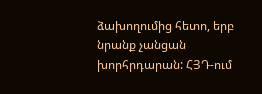ձախողումից հետո, երբ նրանք չանցան խորհրդարան: ՀՅԴ-ում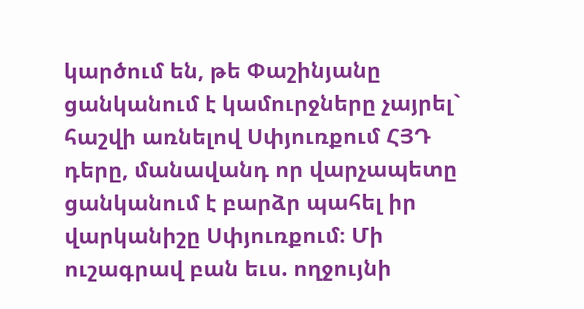կարծում են, թե Փաշինյանը ցանկանում է կամուրջները չայրել` հաշվի առնելով Սփյուռքում ՀՅԴ դերը, մանավանդ որ վարչապետը ցանկանում է բարձր պահել իր վարկանիշը Սփյուռքում։ Մի ուշագրավ բան եւս. ողջույնի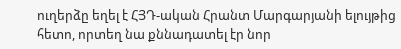ուղերձը եղել է ՀՅԴ-ական Հրանտ Մարգարյանի ելույթից հետո, որտեղ նա քննադատել էր նոր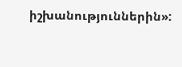իշխանություններին»: